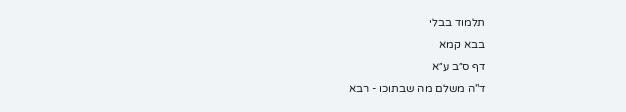תלמוד בבלי
בבא קמא
דף ס״ב ע״א
ד"ה משלם מה שבתוכו - רבא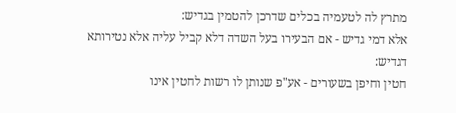מתרץ לה לטעמיה בכלים שדרכן להטמין בגדיש:
אלא דמי גדיש - אם הבעירו בעל השדה דלא קביל עליה אלא נטירותא דגדיש:
חטין וחיפן בשעורים - אע"פ שנותן לו רשות לחטין אינו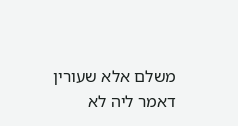משלם אלא שעורין דאמר ליה לא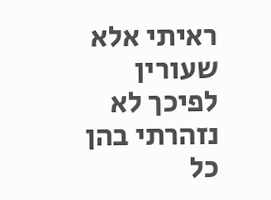ראיתי אלא שעורין לפיכך לא נזהרתי בהן כל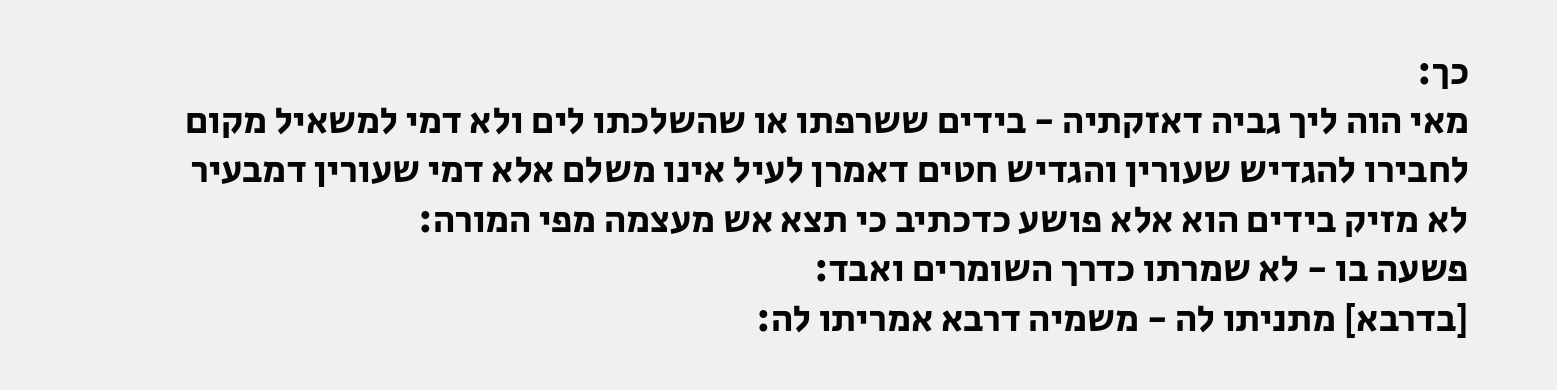כך:
מאי הוה ליך גביה דאזקתיה - בידים ששרפתו או שהשלכתו לים ולא דמי למשאיל מקום לחבירו להגדיש שעורין והגדיש חטים דאמרן לעיל אינו משלם אלא דמי שעורין דמבעיר לא מזיק בידים הוא אלא פושע כדכתיב כי תצא אש מעצמה מפי המורה:
פשעה בו - לא שמרתו כדרך השומרים ואבד:
[בדרבא] מתניתו לה - משמיה דרבא אמריתו לה: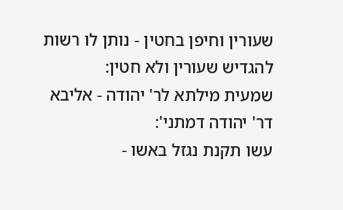שעורין וחיפן בחטין - נותן לו רשות להגדיש שעורין ולא חטין:
שמעית מילתא לר' יהודה - אליבא דר' יהודה דמתני':
עשו תקנת נגזל באשו -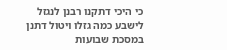כי היכי דתקנו רבנן לנגזל לישבע כמה גזלו ויטול דתנן במסכת שבועות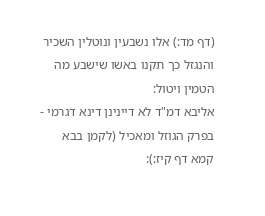(דף מד:) אלו נשבעין ונוטלין השכיר והנגזל כך תקנו באשו שישבע מה הטמין ויטול:
אליבא דמ"ד לא דיינינן דינא דגרמי - בפרק הגוזל ומאכיל (לקמן בבא קמא דף קיז:):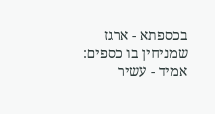בכספתא - ארגז שמניחין בו כספים:
אמיד - עשיר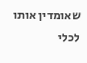שאומדין אותו לכלי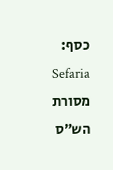כסף:
Sefaria
מסורת הש״ס